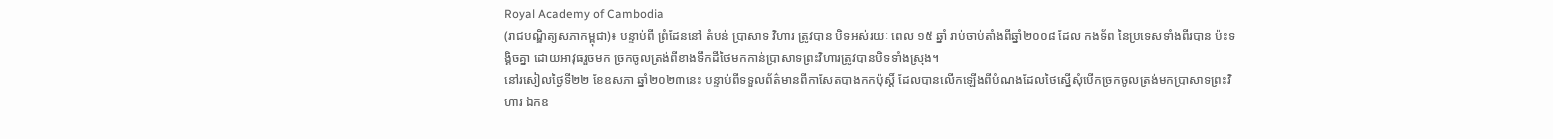Royal Academy of Cambodia
(រាជបណ្ឌិត្យសភាកម្ពុជា)៖ បន្ទាប់ពី ព្រំដែននៅ តំបន់ ប្រាសាទ វិហារ ត្រូវបាន បិទអស់រយៈ ពេល ១៥ ឆ្នាំ រាប់ចាប់តាំងពីឆ្នាំ២០០៨ ដែល កងទ័ព នៃប្រទេសទាំងពីរបាន ប៉ះទង្គិចគ្នា ដោយអាវុធរួចមក ច្រកចូលត្រង់ពីខាងទឹកដីថៃមកកាន់ប្រាសាទព្រះវិហារត្រូវបានបិទទាំងស្រុង។
នៅរសៀលថ្ងៃទី២២ ខែឧសភា ឆ្នាំ២០២៣នេះ បន្ទាប់ពីទទួលព័ត៌មានពីកាសែតបាងកកប៉ុស្តិ៍ ដែលបានលើកឡើងពីបំណងដែលថៃស្នើសុំបើកច្រកចូលត្រង់មកប្រាសាទព្រះវិហារ ឯកឧ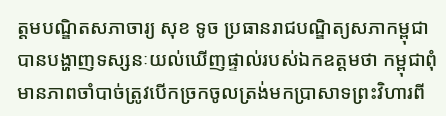ត្ដមបណ្ឌិតសភាចារ្យ សុខ ទូច ប្រធានរាជបណ្ឌិត្យសភាកម្ពុជា បានបង្ហាញទស្សនៈយល់ឃើញផ្ទាល់របស់ឯកឧត្ដមថា កម្ពុជាពុំមានភាពចាំបាច់ត្រូវបើកច្រកចូលត្រង់មកប្រាសាទព្រះវិហារពី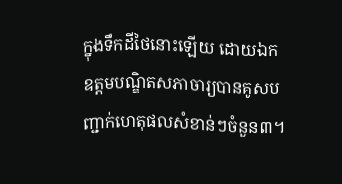ក្នុងទឹកដីថៃនោះឡើយ ដោយឯកឧត្ដមបណ្ឌិតសភាចារ្យបានគូសបញ្ជាក់ហេតុផលសំខាន់ៗចំនួន៣។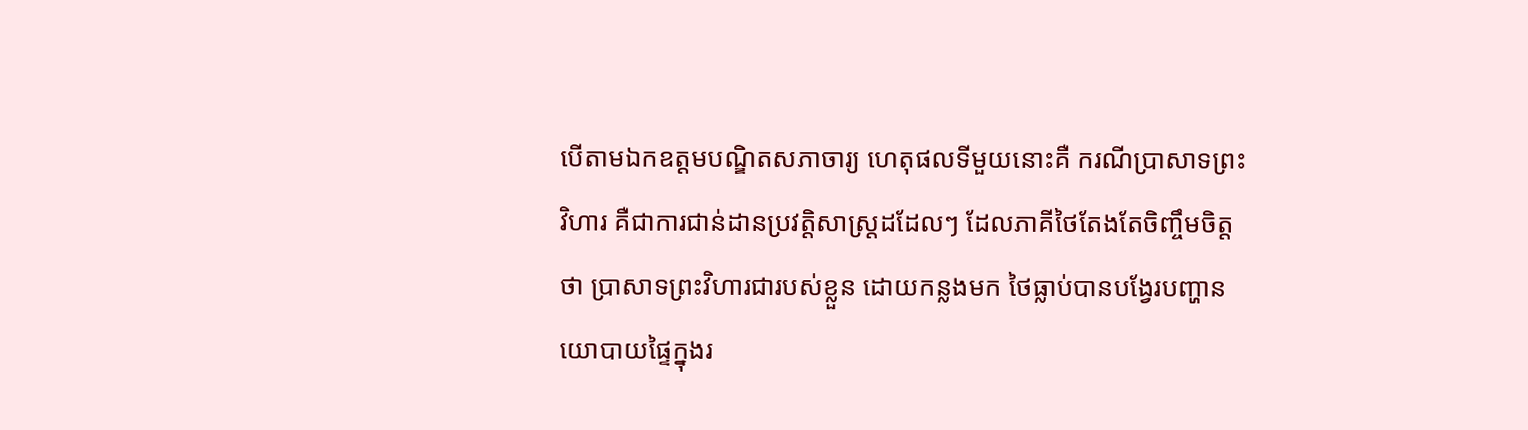បើតាមឯកឧត្ដមបណ្ឌិតសភាចារ្យ ហេតុផលទីមួយនោះគឺ ករណីប្រាសាទព្រះវិហារ គឺជាការជាន់ដានប្រវត្តិសាស្ត្រដដែលៗ ដែលភាគីថៃតែងតែចិញ្ចឹមចិត្តថា ប្រាសាទព្រះវិហារជារបស់ខ្លួន ដោយកន្លងមក ថៃធ្លាប់បានបង្វែរបញ្ហានយោបាយផ្ទៃក្នុងរ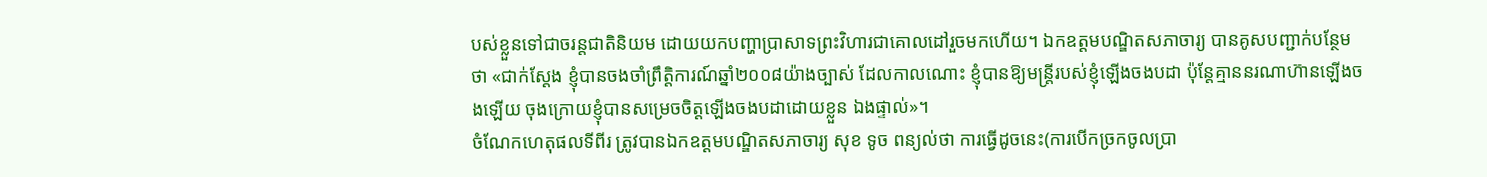បស់ខ្លួនទៅជាចរន្តជាតិនិយម ដោយយកបញ្ហាប្រាសាទព្រះវិហារជាគោលដៅរួចមកហើយ។ ឯកឧត្ដមបណ្ឌិតសភាចារ្យ បានគូសបញ្ជាក់បន្ថែមថា «ជាក់ស្ដែង ខ្ញុំបានចងចាំព្រឹត្តិការណ៍ឆ្នាំ២០០៨យ៉ាងច្បាស់ ដែលកាលណោះ ខ្ញុំបានឱ្យមន្ត្រីរបស់ខ្ញុំឡើងចងបដា ប៉ុន្តែគ្មាននរណាហ៊ានឡើងចងឡើយ ចុងក្រោយខ្ញុំបានសម្រេចចិត្តឡើងចងបដាដោយខ្លួន ឯងផ្ទាល់»។
ចំណែកហេតុផលទីពីរ ត្រូវបានឯកឧត្ដមបណ្ឌិតសភាចារ្យ សុខ ទូច ពន្យល់ថា ការធ្វើដូចនេះ(ការបើកច្រកចូលប្រា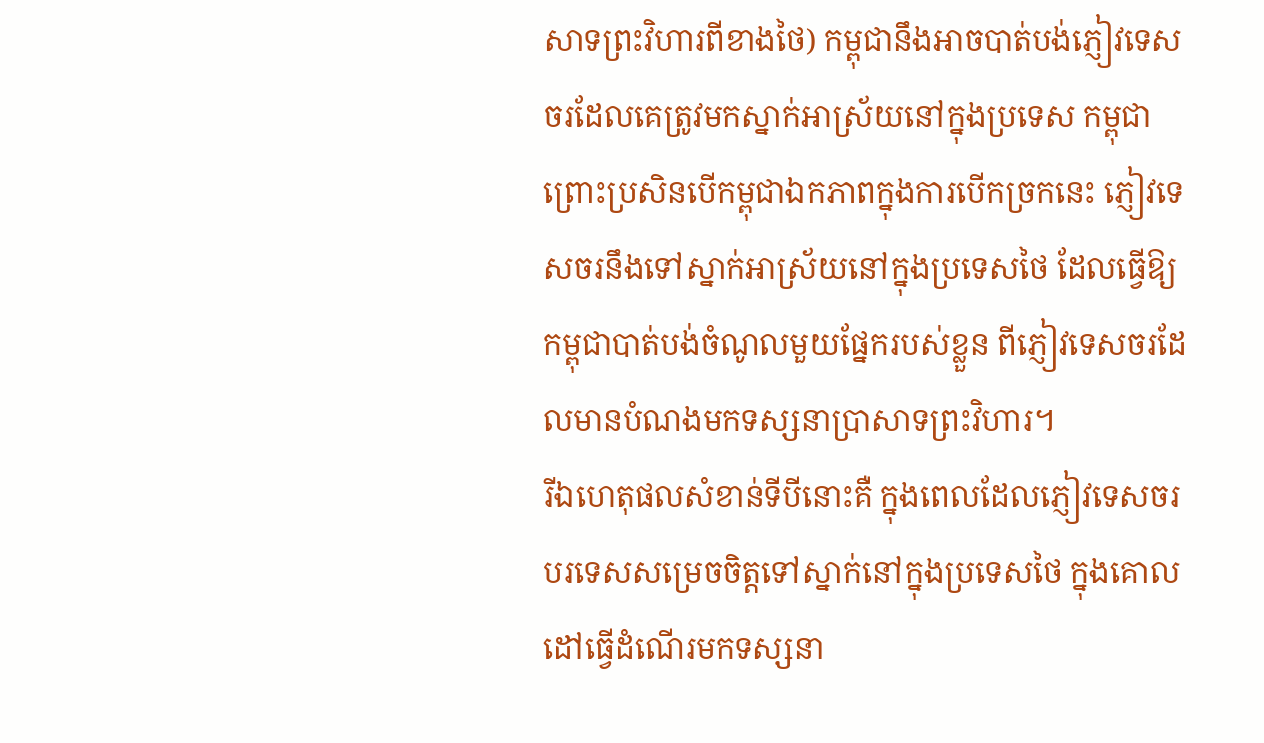សាទព្រះវិហារពីខាងថៃ) កម្ពុជានឹងអាចបាត់បង់ភ្ញៀវទេសចរដែលគេត្រូវមកស្នាក់អាស្រ័យនៅក្នុងប្រទេស កម្ពុជា ព្រោះប្រសិនបើកម្ពុជាឯកភាពក្នុងការបើកច្រកនេះ ភ្ញៀវទេសចរនឹងទៅស្នាក់អាស្រ័យនៅក្នុងប្រទេសថៃ ដែលធ្វើឱ្យកម្ពុជាបាត់បង់ចំណូលមួយផ្នែករបស់ខ្លួន ពីភ្ញៀវទេសចរដែលមានបំណងមកទស្សនាប្រាសាទព្រះវិហារ។
រីឯហេតុផលសំខាន់ទីបីនោះគឺ ក្នុងពេលដែលភ្ញៀវទេសចរបរទេសសម្រេចចិត្តទៅស្នាក់នៅក្នុងប្រទេសថៃ ក្នុងគោល ដៅធ្វើដំណើរមកទស្សនា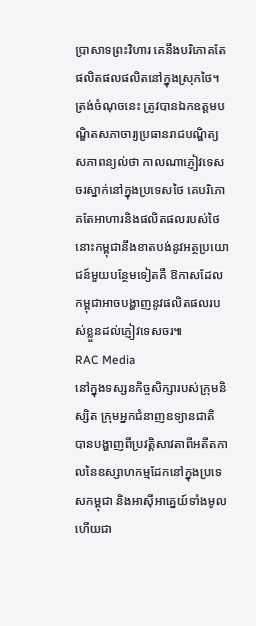ប្រាសាទព្រះវិហារ គេនឹងបរិភោគតែផលិតផលផលិតនៅក្នុងស្រុកថៃ។ ត្រង់ចំណុចនេះ ត្រូវបានឯកឧត្ដមបណ្ឌិតសភាចារ្យប្រធានរាជបណ្ឌិត្យសភាពន្យល់ថា កាលណាភ្ញៀវទេសចរស្នាក់នៅក្នុងប្រទេសថៃ គេបរិភោគតែអាហារនិងផលិតផលរបស់ថៃ នោះកម្ពុជានឹងខាតបង់នូវអត្ថប្រយោជន៍មួយបន្ថែមទៀតគឺ ឱកាសដែលកម្ពុជាអាចបង្ហាញនូវផលិតផលរបស់ខ្លួនដល់ភ្ញៀវទេសចរ៕
RAC Media
នៅក្នុងទស្សនកិច្ចសិក្សារបស់ក្រុមនិស្សិត ក្រុមអ្នកជំនាញឧទ្យានជាតិ បានបង្ហាញពីប្រវត្តិសាវតាពីអតីតកាលនៃឧស្សាហកម្មដែកនៅក្នុងប្រទេសកម្ពុជា និងអាស៊ីអាគ្នេយ៍ទាំងមូល ហើយជា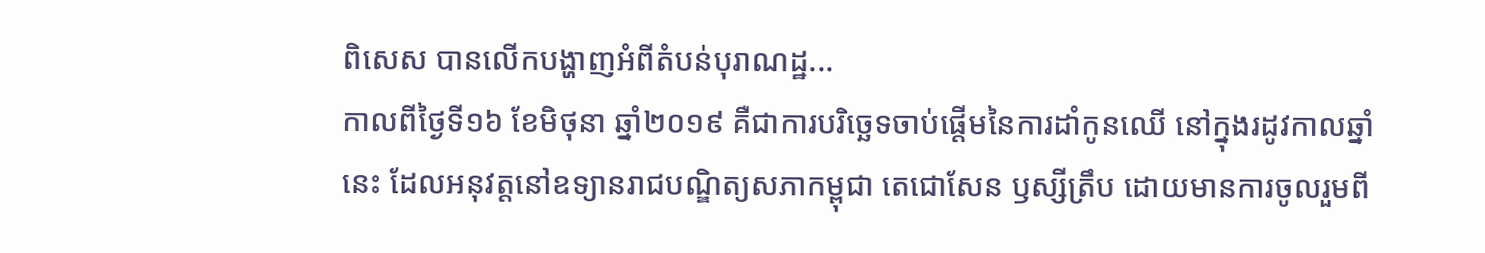ពិសេស បានលើកបង្ហាញអំពីតំបន់បុរាណដ្ឋ...
កាលពីថ្ងៃទី១៦ ខែមិថុនា ឆ្នាំ២០១៩ គឺជាការបរិច្ឆេទចាប់ផ្តើមនៃការដាំកូនឈើ នៅក្នុងរដូវកាលឆ្នាំនេះ ដែលអនុវត្តនៅឧទ្យានរាជបណ្ឌិត្យសភាកម្ពុជា តេជោសែន ឫស្សីត្រឹប ដោយមានការចូលរួមពី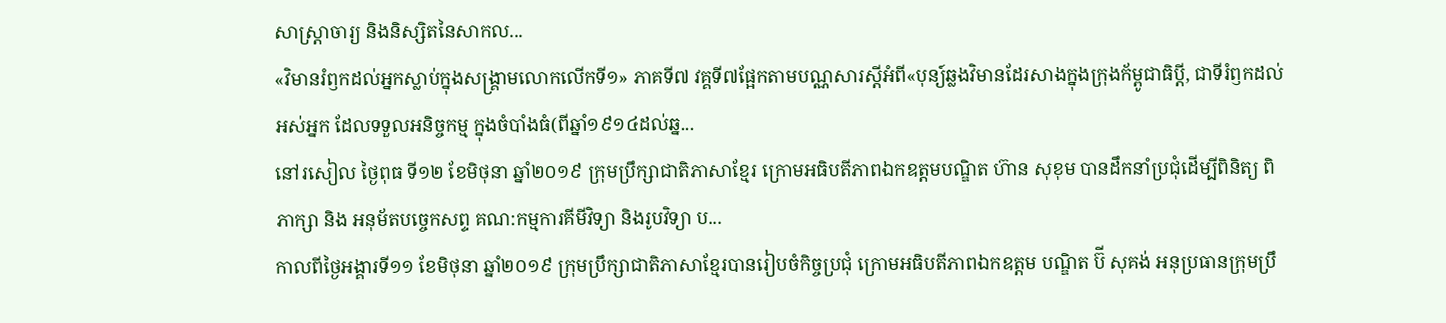សាស្ត្រាចារ្យ និងនិស្សិតនៃសាកល...
«វិមានរំឭកដល់អ្នកស្លាប់ក្នុងសង្គ្រាមលោកលើកទី១» ភាគទី៧ វគ្គទី៧ផ្អែកតាមបណ្ណសារស្តីអំពី«បុន្យ៍ឆ្លងវិមានដែរសាងក្នុងក្រុងក័ម្ពូជាធិប្តី, ជាទីរំឭកដល់អស់អ្នក ដែលទទួលអនិច្ចកម្ម ក្នុងចំបាំងធំ(ពីឆ្នាំ១៩១៤ដល់ឆ្ន...
នៅរសៀល ថ្ងៃពុធ ទី១២ ខែមិថុនា ឆ្នាំ២០១៩ ក្រុមប្រឹក្សាជាតិភាសាខ្មែរ ក្រោមអធិបតីភាពឯកឧត្តមបណ្ឌិត ហ៊ាន សុខុម បានដឹកនាំប្រជុំដើម្បីពិនិត្យ ពិភាក្សា និង អនុម័តបច្ចេកសព្ទ គណ:កម្មការគីមីវិទ្យា និងរូបវិទ្យា ប...
កាលពីថ្ងៃអង្គារទី១១ ខែមិថុនា ឆ្នាំ២០១៩ ក្រុមប្រឹក្សាជាតិភាសាខ្មែរបានរៀបចំកិច្ចប្រជុំ ក្រោមអធិបតីភាពឯកឧត្តម បណ្ឌិត ប៊ី សុគង់ អនុប្រធានក្រុមប្រឹ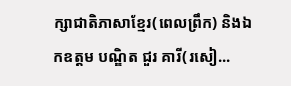ក្សាជាតិភាសាខ្មែរ(ពេលព្រឹក) និងឯកឧត្តម បណ្ឌិត ជួរ គារី(រសៀ...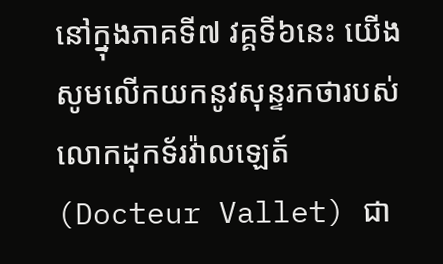នៅក្នុងភាគទី៧ វគ្គទី៦នេះ យើងសូមលើកយកនូវសុន្ទរកថារបស់លោកដុកទ័រវ៉ាលឡេត៍(Docteur Vallet) ជា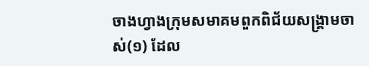ចាងហ្វាងក្រុមសមាគមពួកពិជ័យសង្គ្រាមចាស់(១) ដែល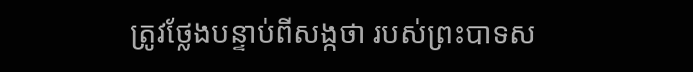ត្រូវថ្លែងបន្ទាប់ពីសង្កថា របស់ព្រះបាទស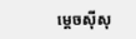ម្តេចស៊ីសុ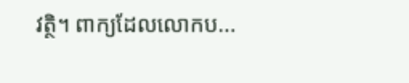វត្ថិ។ ពាក្យដែលលោកប...